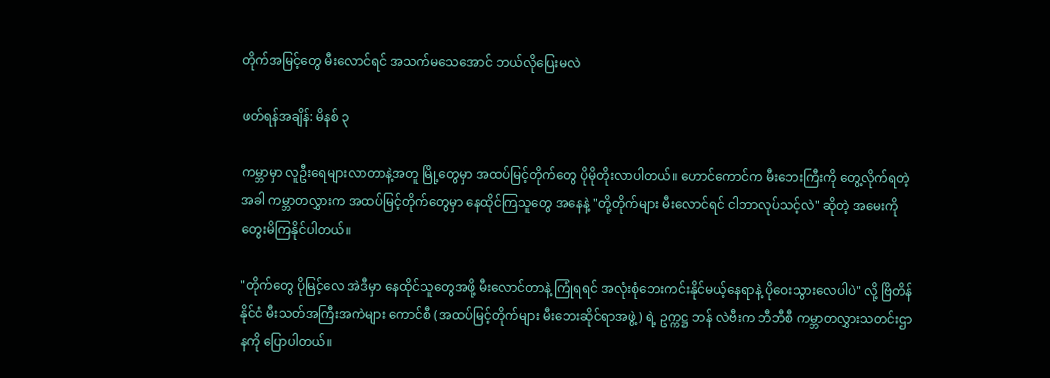တိုက်အမြင့်တွေ မီးလောင်ရင် အသက်မသေအောင် ဘယ်လိုပြေးမလဲ

ဖတ်ရန်အချိန်: မိနစ် ၃

ကမ္ဘာမှာ လူဦးရေများလာတာနဲ့အတူ မြို့တွေမှာ အထပ်မြင့်တိုက်တွေ ပိုမိုတိုးလာပါတယ်။ ဟောင်ကောင်က မီးဘေးကြီးကို တွေ့လိုက်ရတဲ့အခါ ကမ္ဘာတလွှားက အထပ်မြင့်တိုက်တွေမှာ နေထိုင်ကြသူတွေ အနေနဲ့ "တို့တိုက်များ မီးလောင်ရင် ငါဘာလုပ်သင့်လဲ" ဆိုတဲ့ အမေးကို တွေးမိကြနိုင်ပါတယ်။

"တိုက်တွေ ပိုမြင့်လေ အဲဒီမှာ နေထိုင်သူတွေအဖို့ မီးလောင်တာနဲ့ ကြုံရရင် အလုံးစုံဘေးကင်းနိုင်မယ့်နေရာနဲ့ ပိုဝေးသွားလေပါပဲ" လို့ ဗြိတိန်နိုင်ငံ မီးသတ်အကြီးအကဲများ ကောင်စီ (အထပ်မြင့်တိုက်များ မီးဘေးဆိုင်ရာအဖွဲ့) ရဲ့ ဥက္ကဋ္ဌ ဘန် လဲဗီးက ဘီဘီစီ ကမ္ဘာတလွှားသတင်းဌာနကို ပြောပါတယ်။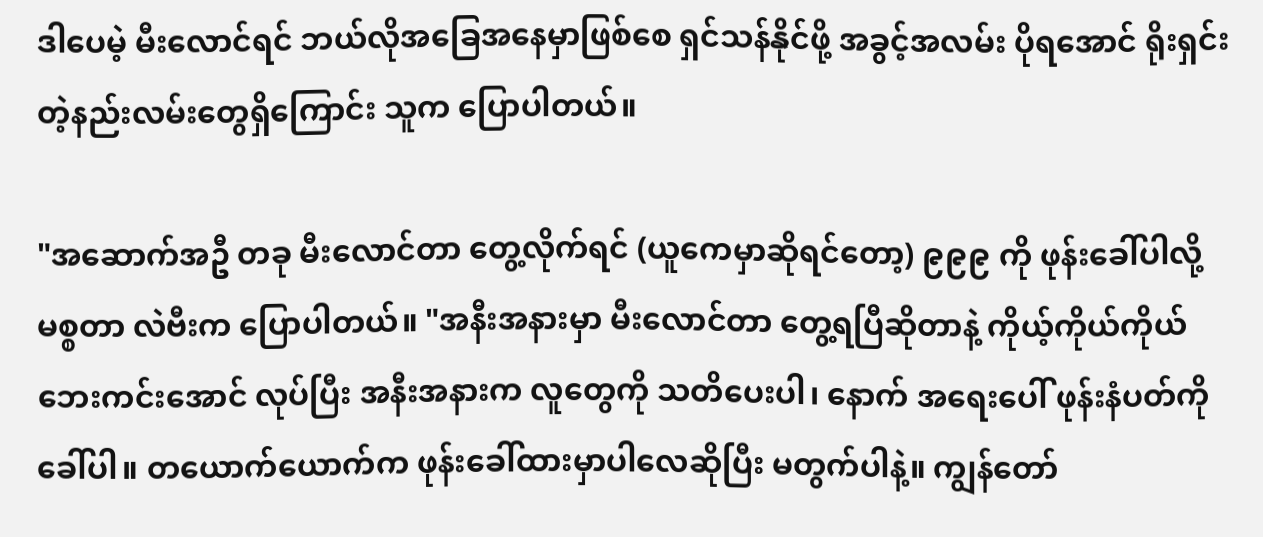ဒါပေမဲ့ မီးလောင်ရင် ဘယ်လိုအခြေအနေမှာဖြစ်စေ ရှင်သန်နိုင်ဖို့ အခွင့်အလမ်း ပိုရအောင် ရိုးရှင်းတဲ့နည်းလမ်းတွေရှိကြောင်း သူက ပြောပါတယ်။

"အဆောက်အဦ တခု မီးလောင်တာ တွေ့လိုက်ရင် (ယူကေမှာဆိုရင်တော့) ၉၉၉ ကို ဖုန်းခေါ်ပါလို့ မစ္စတာ လဲဗီးက ပြောပါတယ်။ "အနီးအနားမှာ မီးလောင်တာ တွေ့ရပြီဆိုတာနဲ့ ကိုယ့်ကိုယ်ကိုယ် ဘေးကင်းအောင် လုပ်ပြီး အနီးအနားက လူတွေကို သတိပေးပါ၊ နောက် အရေးပေါ် ဖုန်းနံပတ်ကို ခေါ်ပါ။ တယောက်ယောက်က ဖုန်းခေါ်ထားမှာပါလေဆိုပြီး မတွက်ပါနဲ့။ ကျွန်တော်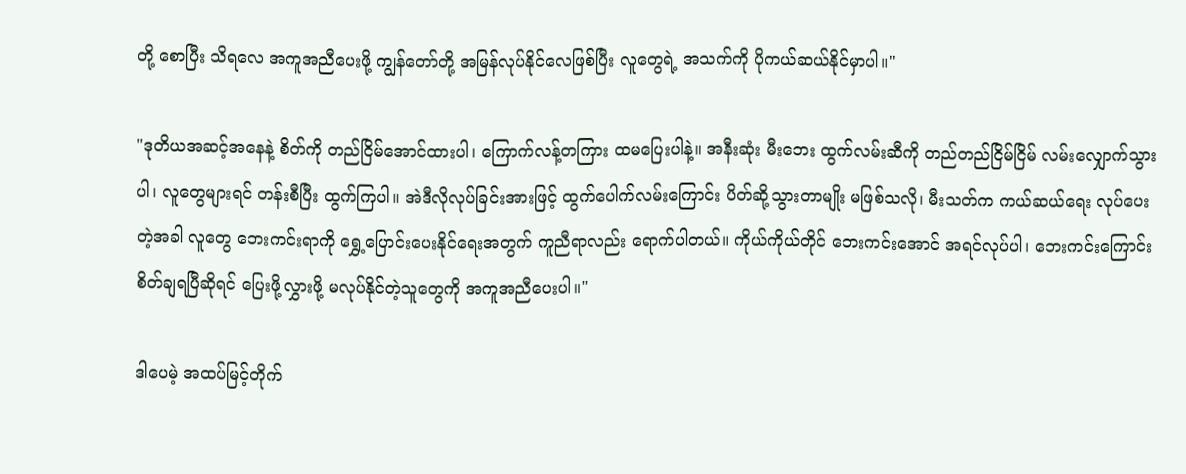တို့ စောပြီး သိရလေ အကူအညီပေးဖို့ ကျွန်တော်တို့ အမြန်လုပ်နိုင်လေဖြစ်ပြီး လူတွေရဲ့ အသက်ကို ပိုကယ်ဆယ်နိုင်မှာပါ။"

"ဒုတိယအဆင့်အနေနဲ့ စိတ်ကို တည်ငြိမ်အောင်ထားပါ၊ ကြောက်လန့်တကြား ထမပြေးပါနဲ့။ အနီးဆုံး မီးဘေး ထွက်လမ်းဆီကို တည်တည်ငြိမ်ငြိမ် လမ်းလျှောက်သွားပါ၊ လူတွေများရင် တန်းစီပြီး ထွက်ကြပါ။ အဲဒီလိုလုပ်ခြင်းအားဖြင့် ထွက်ပေါက်လမ်းကြောင်း ပိတ်ဆို့သွားတာမျိုး မဖြစ်သလို၊ မီးသတ်က ကယ်ဆယ်ရေး လုပ်ပေးတဲ့အခါ လူတွေ ဘေးကင်းရာကို ရွှေ့ပြောင်းပေးနိုင်ရေးအတွက် ကူညီရာလည်း ရောက်ပါတယ်။ ကိုယ်ကိုယ်တိုင် ဘေးကင်းအောင် အရင်လုပ်ပါ၊ ဘေးကင်းကြောင်း စိတ်ချရပြီဆိုရင် ပြေးဖို့လွှားဖို့ မလုပ်နိုင်တဲ့သူတွေကို အကူအညီပေးပါ။"

ဒါပေမဲ့ အထပ်မြင့်တိုက်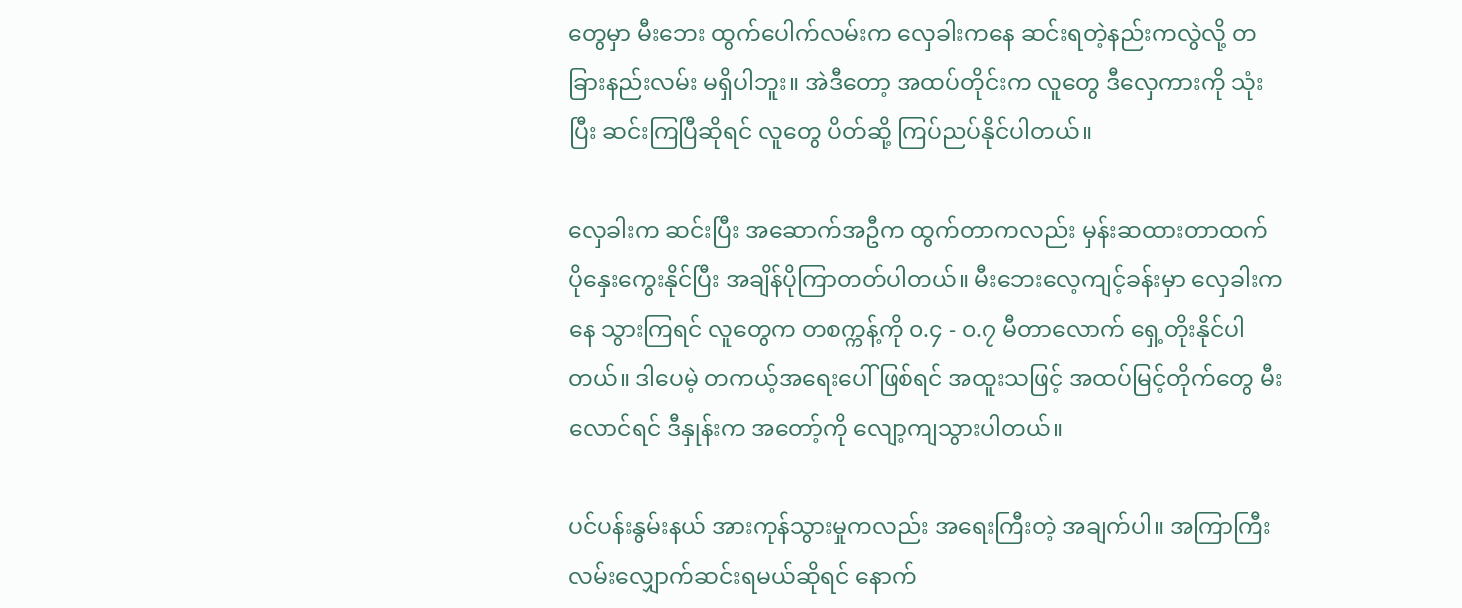တွေမှာ မီးဘေး ထွက်ပေါက်လမ်းက လှေခါးကနေ ဆင်းရတဲ့နည်းကလွဲလို့ တခြားနည်းလမ်း မရှိပါဘူး။ အဲဒီတော့ အထပ်တိုင်းက လူတွေ ဒီလှေကားကို သုံးပြီး ဆင်းကြပြီဆိုရင် လူတွေ ပိတ်ဆို့ ကြပ်ညပ်နိုင်ပါတယ်။

လှေခါးက ဆင်းပြီး အဆောက်အဦက ထွက်တာကလည်း မှန်းဆထားတာထက် ပိုနှေးကွေးနိုင်ပြီး အချိန်ပိုကြာတတ်ပါတယ်။ မီးဘေးလေ့ကျင့်ခန်းမှာ လှေခါးကနေ သွားကြရင် လူတွေက တစက္ကန့်ကို ၀.၄ - ၀.၇ မီတာလောက် ရှေ့တိုးနိုင်ပါတယ်။ ဒါပေမဲ့ တကယ့်အရေးပေါ် ဖြစ်ရင် အထူးသဖြင့် အထပ်မြင့်တိုက်တွေ မီးလောင်ရင် ဒီနှုန်းက အတော့်ကို လျော့ကျသွားပါတယ်။

ပင်ပန်းနွမ်းနယ် အားကုန်သွားမှုကလည်း အရေးကြီးတဲ့ အချက်ပါ။ အကြာကြီး လမ်းလျှောက်ဆင်းရမယ်ဆိုရင် နောက်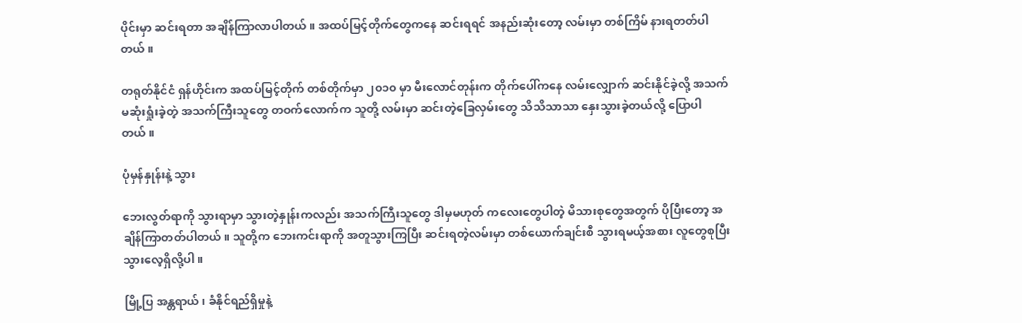ပိုင်းမှာ ဆင်းရတာ အချိန်ကြာလာပါတယ်။ အထပ်မြင့်တိုက်တွေကနေ ဆင်းရရင် အနည်းဆုံးတော့ လမ်းမှာ တစ်ကြိမ် နားရတတ်ပါတယ်။

တရုတ်နိုင်ငံ ရှန်ဟိုင်းက အထပ်မြင့်တိုက် တစ်တိုက်မှာ ၂၀၁၀ မှာ မီးလောင်တုန်းက တိုက်ပေါ်ကနေ လမ်းလျှောက် ဆင်းနိုင်ခဲ့လို့ အသက်မဆုံးရှုံးခဲ့တဲ့ အသက်ကြီးသူတွေ တဝက်လောက်က သူတို့ လမ်းမှာ ဆင်းတဲ့ခြေလှမ်းတွေ သိသိသာသာ နှေးသွားခဲ့တယ်လို့ ပြောပါတယ်။

ပုံမှန်နှုန်းနဲ့ သွား

ဘေးလွတ်ရာကို သွားရာမှာ သွားတဲ့နှုန်းကလည်း အသက်ကြီးသူတွေ ဒါမှမဟုတ် ကလေးတွေပါတဲ့ မိသားစုတွေအတွက် ပိုပြီးတော့ အချိန်ကြာတတ်ပါတယ်။ သူတို့က ဘေးကင်းရာကို အတူသွားကြပြီး ဆင်းရတဲ့လမ်းမှာ တစ်ယောက်ချင်းစီ သွားရမယ့်အစား လူတွေစုပြီး သွားလေ့ရှိလို့ပါ။

မြို့ပြ အန္တရာယ်၊ ခံနိုင်ရည်ရှိမှုနဲ့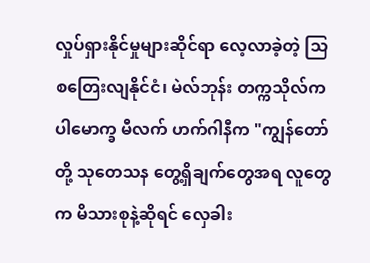လှုပ်ရှားနိုင်မှုများဆိုင်ရာ လေ့လာခဲ့တဲ့ သြစတြေးလျနိုင်ငံ၊ မဲလ်ဘုန်း တက္ကသိုလ်က ပါမောက္ခ မီလက် ဟက်ဂါနီက "ကျွန်တော်တို့ သုတေသန တွေ့ရှိချက်တွေအရ လူတွေက မိသားစုနဲ့ဆိုရင် လှေခါး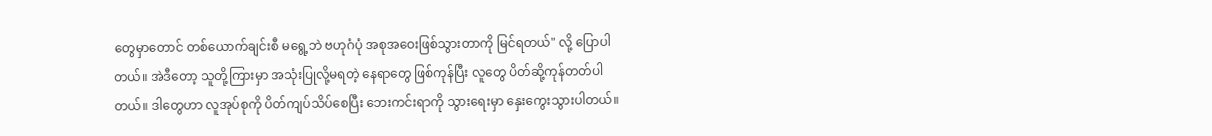တွေမှာတောင် တစ်ယောက်ချင်းစီ မရွေ့ဘဲ ဗဟုဂံပုံ အစုအဝေးဖြစ်သွားတာကို မြင်ရတယ်" လို့ ပြောပါတယ်။ အဲဒီတော့ သူတို့ကြားမှာ အသုံးပြုလို့မရတဲ့ နေရာတွေ ဖြစ်ကုန်ပြီး လူတွေ ပိတ်ဆို့ကုန်တတ်ပါတယ်။ ဒါတွေဟာ လူအုပ်စုကို ပိတ်ကျပ်သိပ်စေပြီး ဘေးကင်းရာကို သွားရေးမှာ နှေးကွေးသွားပါတယ်။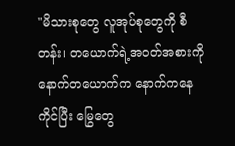"မိသားစုတွေ လူအုပ်စုတွေကို စီတန်း၊ တယောက်ရဲ့အဝတ်အစားကို နောက်တယောက်က နောက်ကနေ ကိုင်ပြီး မြွေတွေ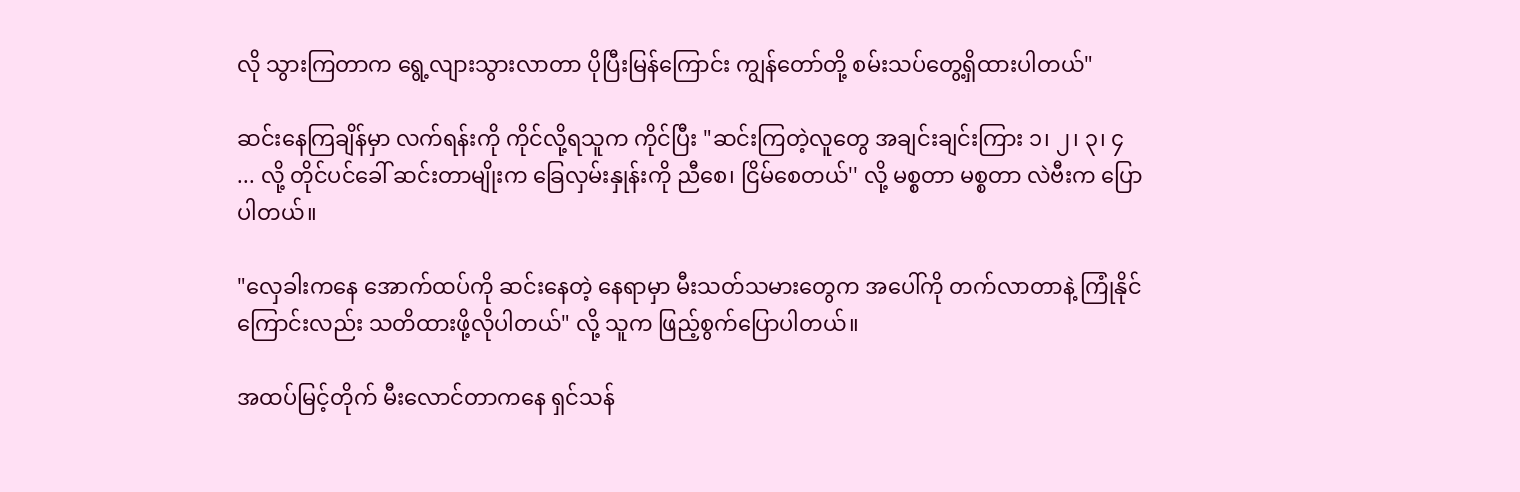လို သွားကြတာက ရွေ့လျားသွားလာတာ ပိုပြီးမြန်ကြောင်း ကျွန်တော်တို့ စမ်းသပ်တွေ့ရှိထားပါတယ်"

ဆင်းနေကြချိန်မှာ လက်ရန်းကို ကိုင်လို့ရသူက ကိုင်ပြီး "ဆင်းကြတဲ့လူတွေ အချင်းချင်းကြား ၁၊ ၂၊ ၃၊ ၄ ... လို့ တိုင်ပင်ခေါ် ဆင်းတာမျိုးက ခြေလှမ်းနှုန်းကို ညီစေ၊ ငြိမ်စေတယ်'' လို့ မစ္စတာ မစ္စတာ လဲဗီးက ပြောပါတယ်။

"လှေခါးကနေ အောက်ထပ်ကို ဆင်းနေတဲ့ နေရာမှာ မီးသတ်သမားတွေက အပေါ်ကို တက်လာတာနဲ့ ကြုံနိုင်ကြောင်းလည်း သတိထားဖို့လိုပါတယ်" လို့ သူက ဖြည့်စွက်ပြောပါတယ်။

အထပ်မြင့်တိုက် မီးလောင်တာကနေ ရှင်သန်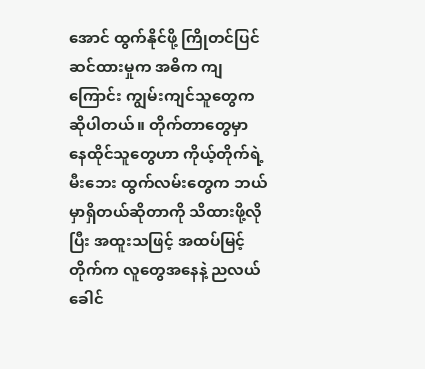အောင် ထွက်နိုင်ဖို့ ကြိုတင်ပြင်ဆင်ထားမှုက အဓိက ကျကြောင်း ကျွမ်းကျင်သူတွေက ဆိုပါတယ်။ တိုက်တာတွေမှာ နေထိုင်သူတွေဟာ ကိုယ့်တိုက်ရဲ့ မီးဘေး ထွက်လမ်းတွေက ဘယ်မှာရှိတယ်ဆိုတာကို သိထားဖို့လိုပြီး အထူးသဖြင့် အထပ်မြင့်တိုက်က လူတွေအနေနဲ့ ညလယ်ခေါင်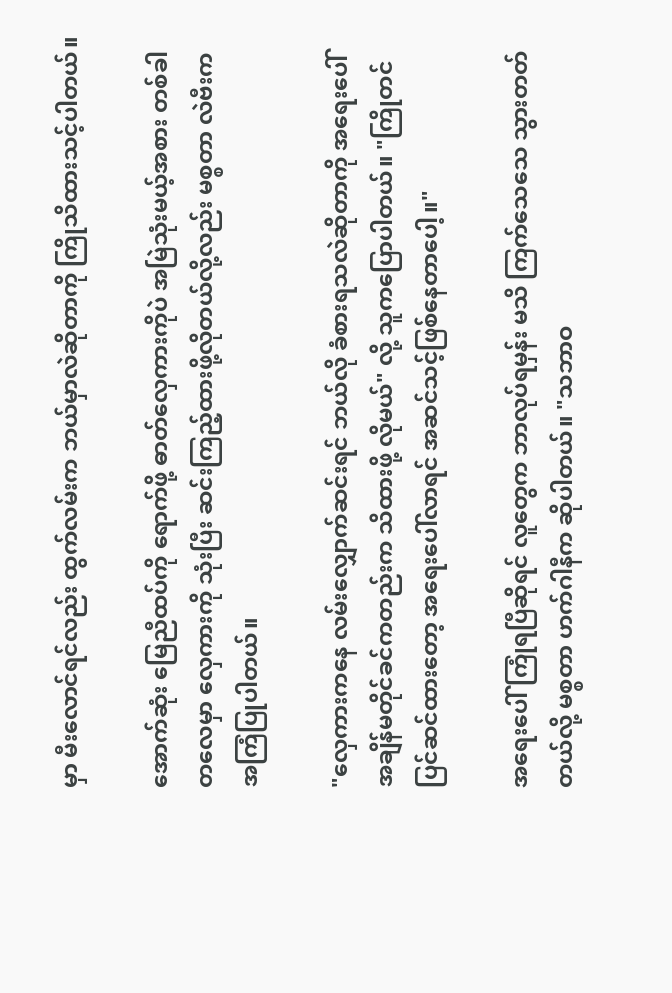မှာ မီးလောင်ရင်လည်း ထွက်လမ်းက ဘယ်မှာလဲဆိုတာကို ကြိုသိထားသင့်ပါတယ်။

အောက်ဆုံး မြေညီထပ်ကို ရောက်ဖို့ ဓာတ်လှေကားကိုပဲ အမြဲသုံးမယ့်အစား တစ်ခါတလေမှာ လှေကားကို သုံးပြီး ဆင်းကြည့်ထားဖို့လိုတယ်လို့လည်း မစ္စတာ လဲဗီးက အကြံပြုပါတယ်။

"လှေကားကနေ လမ်းလျှောက်ဆင်းရင် ဘယ်လို ခံစားရသလဲဆိုတာကို အရေးပေါ် အချိန်မတိုင်ခင်ကတည်းက သိထားဖို့ လိုမယ်" လို့ သူကပြောပါတယ်။ "ကြိုတင် ပြင်ဆင်ထားတော့ အရေးပေါ်လာရင် အဆင်သင့်ဖြစ်နေတာပေါ့။"

အရေးပေါ် ကြုံရပြီဆိုရင် လူတွေက ဘာလုပ်ရမှန်း မသိ ကြက်သေသေ သွားတတ်တယ်လို့ မစ္စတာ ဟက်ဂါနီက ဆိုပါတယ်။ "သဘာဝ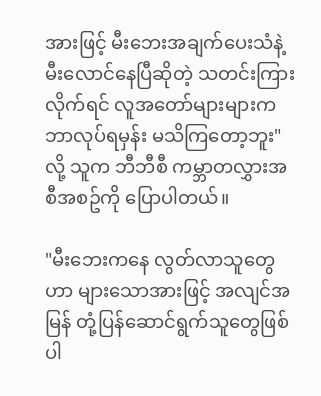အားဖြင့် မီးဘေးအချက်ပေးသံနဲ့ မီးလောင်နေပြီဆိုတဲ့ သတင်းကြားလိုက်ရင် လူအတော်များများက ဘာလုပ်ရမှန်း မသိကြတော့ဘူး" လို့ သူက ဘီဘီစီ ကမ္ဘာတလွှားအစီအစဥ်ကို ပြောပါတယ်။

"မီးဘေးကနေ လွတ်လာသူတွေဟာ များသောအားဖြင့် အလျင်အမြန် တုံ့ပြန်ဆောင်ရွက်သူတွေဖြစ်ပါ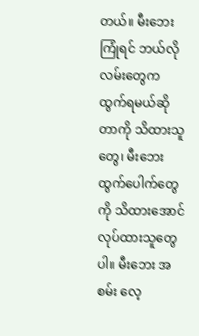တယ်။ မီးဘေးကြုံရင် ဘယ်လို လမ်းတွေက ထွက်ရမယ်ဆိုတာကို သိထားသူတွေ၊ မီးဘေးထွက်ပေါက်တွေကို သိထားအောင်လုပ်ထားသူတွေပါ။ မီးဘေး အစမ်း လေ့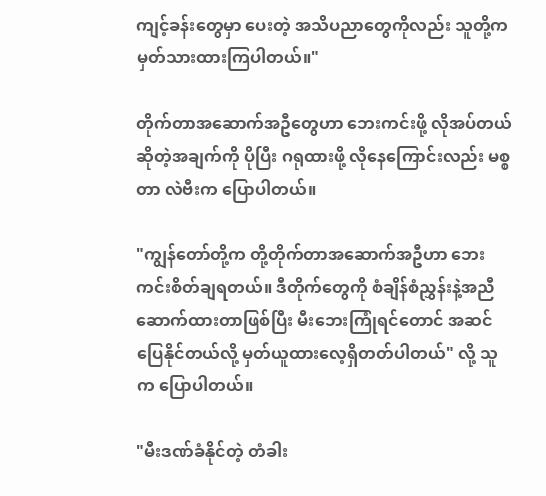ကျင့်ခန်းတွေမှာ ပေးတဲ့ အသိပညာတွေကိုလည်း သူတို့က မှတ်သားထားကြပါတယ်။"

တိုက်တာအဆောက်အဦတွေဟာ ဘေးကင်းဖို့ လိုအပ်တယ် ဆိုတဲ့အချက်ကို ပိုပြီး ဂရုထားဖို့ လိုနေကြောင်းလည်း မစ္စတာ လဲဗီးက ပြောပါတယ်။

"ကျွန်တော်တို့က တို့တိုက်တာအဆောက်အဦဟာ ဘေးကင်းစိတ်ချရတယ်။ ဒီတိုက်တွေကို စံချိန်စံညွှန်းနဲ့အညီ ဆောက်ထားတာဖြစ်ပြီး မီးဘေးကြုံရင်တောင် အဆင်ပြေနိုင်တယ်လို့ မှတ်ယူထားလေ့ရှိတတ်ပါတယ်" လို့ သူက ပြောပါတယ်။

"မီးဒဏ်ခံနိုင်တဲ့ တံခါး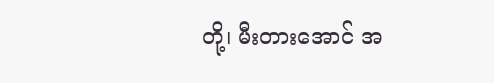တို့၊ မီးတားအောင် အ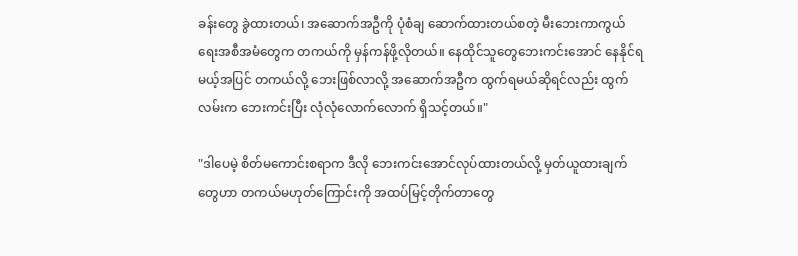ခန်းတွေ ခွဲထားတယ်၊ အဆောက်အဦကို ပုံစံချ ဆောက်ထားတယ်စတဲ့ မီးဘေးကာကွယ်ရေးအစီအမံတွေက တကယ်ကို မှန်ကန်ဖို့လိုတယ်။ နေထိုင်သူတွေဘေးကင်းအောင် နေနိုင်ရမယ့်အပြင် တကယ်လို့ ဘေးဖြစ်လာလို့ အဆောက်အဦက ထွက်ရမယ်ဆိုရင်လည်း ထွက်လမ်းက ဘေးကင်းပြီး လုံလုံလောက်လောက် ရှိသင့်တယ်။"

"ဒါပေမဲ့ စိတ်မကောင်းစရာက ဒီလို ဘေးကင်းအောင်လုပ်ထားတယ်လို့ မှတ်ယူထားချက်တွေဟာ တကယ်မဟုတ်ကြောင်းကို အထပ်မြင့်တိုက်တာတွေ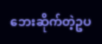ဘေးဆိုက်တဲ့ဥပ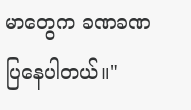မာတွေက ခဏခဏ ပြနေပါတယ်။"